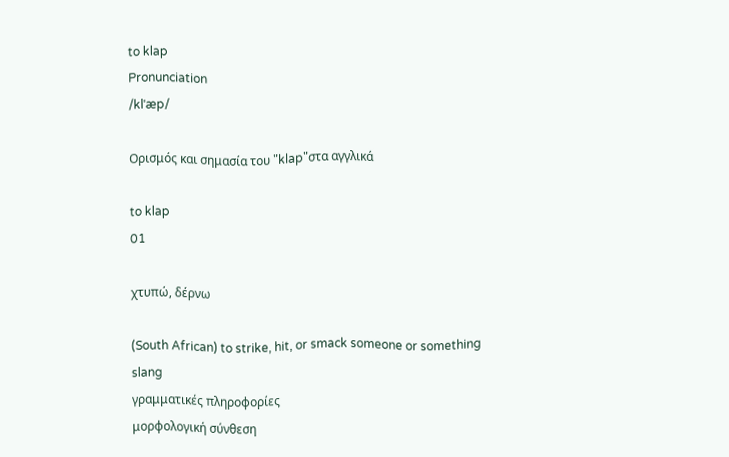to klap
Pronunciation
/klˈæp/

Ορισμός και σημασία του "klap"στα αγγλικά

to klap
01

χτυπώ, δέρνω

(South African) to strike, hit, or smack someone or something
slang
γραμματικές πληροφορίες
μορφολογική σύνθεση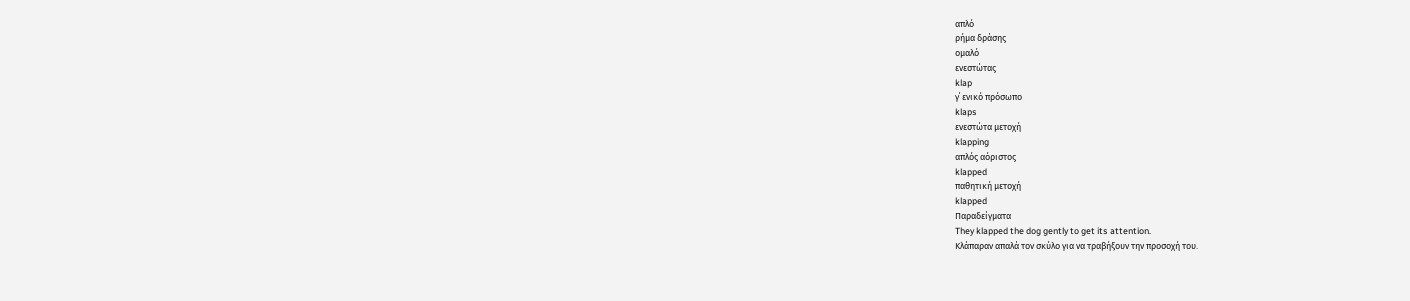απλό
ρήμα δράσης
ομαλό
ενεστώτας
klap
γ΄ ενικό πρόσωπο
klaps
ενεστώτα μετοχή
klapping
απλός αόριστος
klapped
παθητική μετοχή
klapped
Παραδείγματα
They klapped the dog gently to get its attention.
Κλάπαραν απαλά τον σκύλο για να τραβήξουν την προσοχή του.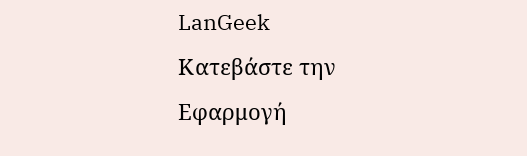LanGeek
Κατεβάστε την Εφαρμογή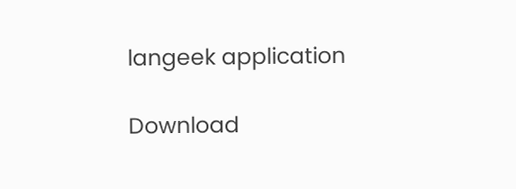langeek application

Download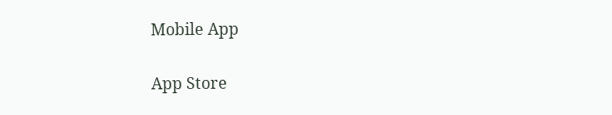Mobile App

App Store